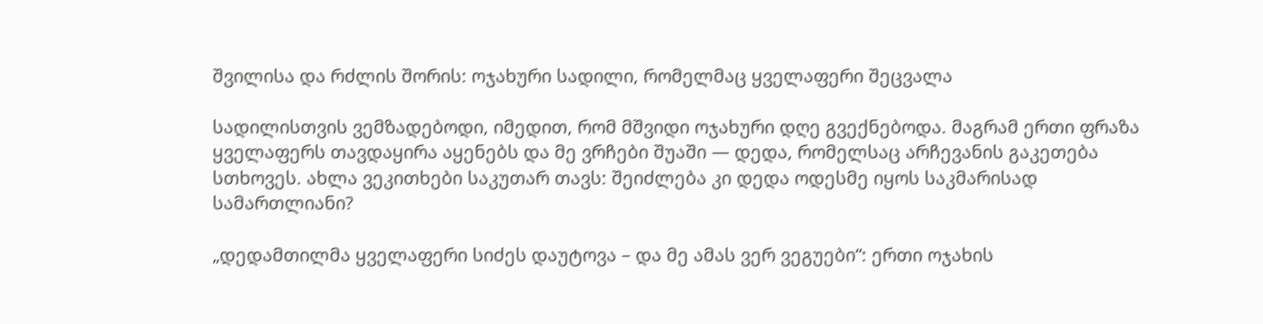შვილისა და რძლის შორის: ოჯახური სადილი, რომელმაც ყველაფერი შეცვალა

სადილისთვის ვემზადებოდი, იმედით, რომ მშვიდი ოჯახური დღე გვექნებოდა. მაგრამ ერთი ფრაზა ყველაფერს თავდაყირა აყენებს და მე ვრჩები შუაში — დედა, რომელსაც არჩევანის გაკეთება სთხოვეს. ახლა ვეკითხები საკუთარ თავს: შეიძლება კი დედა ოდესმე იყოს საკმარისად სამართლიანი?

„დედამთილმა ყველაფერი სიძეს დაუტოვა – და მე ამას ვერ ვეგუები“: ერთი ოჯახის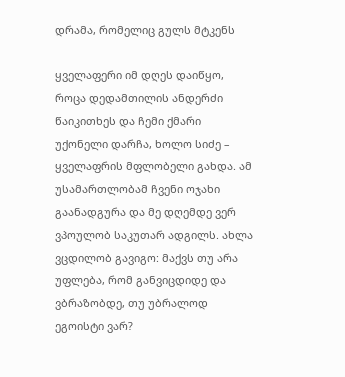დრამა, რომელიც გულს მტკენს

ყველაფერი იმ დღეს დაიწყო, როცა დედამთილის ანდერძი წაიკითხეს და ჩემი ქმარი უქონელი დარჩა, ხოლო სიძე – ყველაფრის მფლობელი გახდა. ამ უსამართლობამ ჩვენი ოჯახი გაანადგურა და მე დღემდე ვერ ვპოულობ საკუთარ ადგილს. ახლა ვცდილობ გავიგო: მაქვს თუ არა უფლება, რომ განვიცდიდე და ვბრაზობდე, თუ უბრალოდ ეგოისტი ვარ?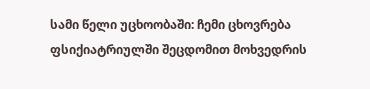სამი წელი უცხოობაში: ჩემი ცხოვრება ფსიქიატრიულში შეცდომით მოხვედრის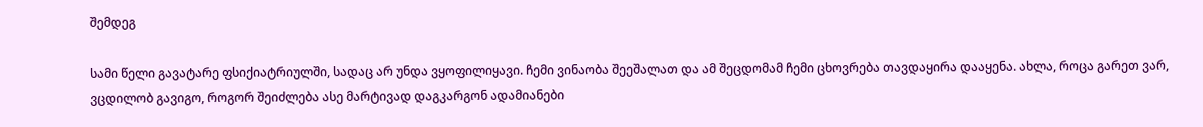შემდეგ

სამი წელი გავატარე ფსიქიატრიულში, სადაც არ უნდა ვყოფილიყავი. ჩემი ვინაობა შეეშალათ და ამ შეცდომამ ჩემი ცხოვრება თავდაყირა დააყენა. ახლა, როცა გარეთ ვარ, ვცდილობ გავიგო, როგორ შეიძლება ასე მარტივად დაგკარგონ ადამიანები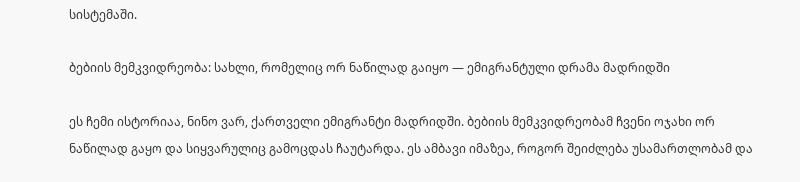სისტემაში.

ბებიის მემკვიდრეობა: სახლი, რომელიც ორ ნაწილად გაიყო — ემიგრანტული დრამა მადრიდში

ეს ჩემი ისტორიაა, ნინო ვარ, ქართველი ემიგრანტი მადრიდში. ბებიის მემკვიდრეობამ ჩვენი ოჯახი ორ ნაწილად გაყო და სიყვარულიც გამოცდას ჩაუტარდა. ეს ამბავი იმაზეა, როგორ შეიძლება უსამართლობამ და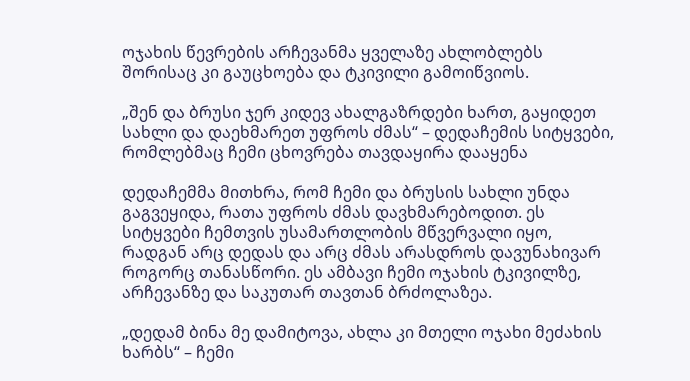ოჯახის წევრების არჩევანმა ყველაზე ახლობლებს შორისაც კი გაუცხოება და ტკივილი გამოიწვიოს.

„შენ და ბრუსი ჯერ კიდევ ახალგაზრდები ხართ, გაყიდეთ სახლი და დაეხმარეთ უფროს ძმას“ – დედაჩემის სიტყვები, რომლებმაც ჩემი ცხოვრება თავდაყირა დააყენა

დედაჩემმა მითხრა, რომ ჩემი და ბრუსის სახლი უნდა გაგვეყიდა, რათა უფროს ძმას დავხმარებოდით. ეს სიტყვები ჩემთვის უსამართლობის მწვერვალი იყო, რადგან არც დედას და არც ძმას არასდროს დავუნახივარ როგორც თანასწორი. ეს ამბავი ჩემი ოჯახის ტკივილზე, არჩევანზე და საკუთარ თავთან ბრძოლაზეა.

„დედამ ბინა მე დამიტოვა, ახლა კი მთელი ოჯახი მეძახის ხარბს“ – ჩემი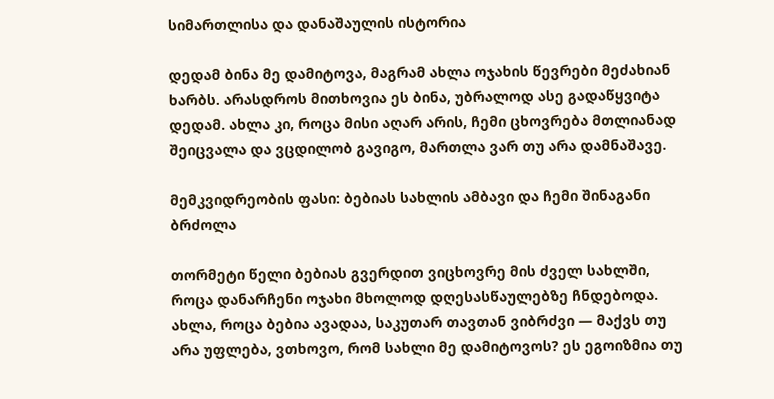სიმართლისა და დანაშაულის ისტორია

დედამ ბინა მე დამიტოვა, მაგრამ ახლა ოჯახის წევრები მეძახიან ხარბს. არასდროს მითხოვია ეს ბინა, უბრალოდ ასე გადაწყვიტა დედამ. ახლა კი, როცა მისი აღარ არის, ჩემი ცხოვრება მთლიანად შეიცვალა და ვცდილობ გავიგო, მართლა ვარ თუ არა დამნაშავე.

მემკვიდრეობის ფასი: ბებიას სახლის ამბავი და ჩემი შინაგანი ბრძოლა

თორმეტი წელი ბებიას გვერდით ვიცხოვრე მის ძველ სახლში, როცა დანარჩენი ოჯახი მხოლოდ დღესასწაულებზე ჩნდებოდა. ახლა, როცა ბებია ავადაა, საკუთარ თავთან ვიბრძვი — მაქვს თუ არა უფლება, ვთხოვო, რომ სახლი მე დამიტოვოს? ეს ეგოიზმია თუ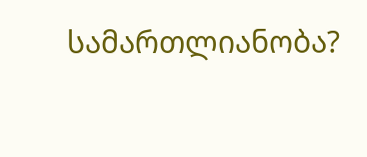სამართლიანობა?